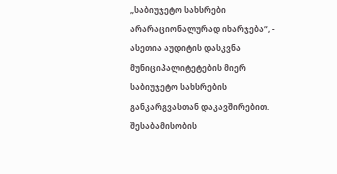„საბიუჯეტო სახსრები არარაციონალურად იხარჯება“, - ასეთია აუდიტის დასკვნა მუნიციპალიტეტების მიერ საბიუჯეტო სახსრების განკარგვასთან დაკავშირებით. შესაბამისობის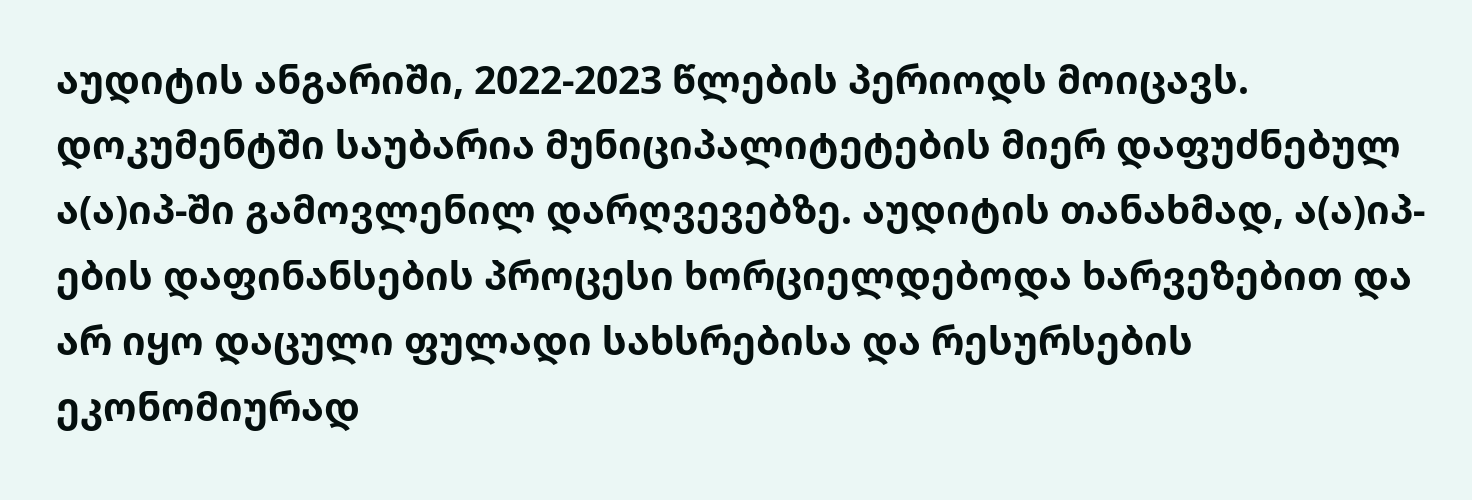აუდიტის ანგარიში, 2022-2023 წლების პერიოდს მოიცავს. დოკუმენტში საუბარია მუნიციპალიტეტების მიერ დაფუძნებულ ა(ა)იპ-ში გამოვლენილ დარღვევებზე. აუდიტის თანახმად, ა(ა)იპ-ების დაფინანსების პროცესი ხორციელდებოდა ხარვეზებით და არ იყო დაცული ფულადი სახსრებისა და რესურსების ეკონომიურად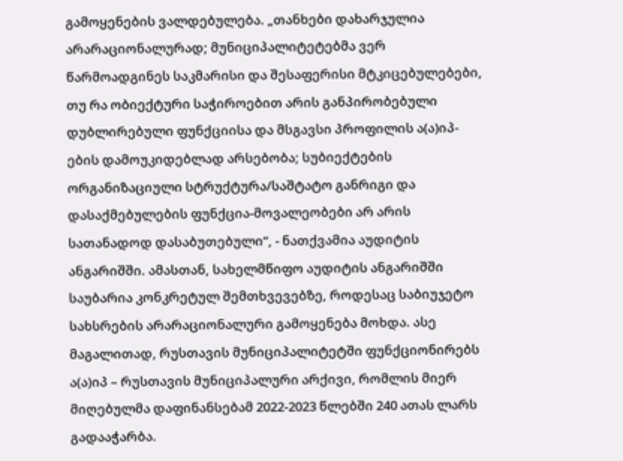გამოყენების ვალდებულება. „თანხები დახარჯულია არარაციონალურად; მუნიციპალიტეტებმა ვერ წარმოადგინეს საკმარისი და შესაფერისი მტკიცებულებები, თუ რა ობიექტური საჭიროებით არის განპირობებული დუბლირებული ფუნქციისა და მსგავსი პროფილის ა(ა)იპ-ების დამოუკიდებლად არსებობა; სუბიექტების ორგანიზაციული სტრუქტურა/საშტატო განრიგი და დასაქმებულების ფუნქცია-მოვალეობები არ არის სათანადოდ დასაბუთებული“, - ნათქვამია აუდიტის ანგარიშში. ამასთან, სახელმწიფო აუდიტის ანგარიშში საუბარია კონკრეტულ შემთხვევებზე, როდესაც საბიუჯეტო სახსრების არარაციონალური გამოყენება მოხდა. ასე მაგალითად, რუსთავის მუნიციპალიტეტში ფუნქციონირებს ა(ა)იპ – რუსთავის მუნიციპალური არქივი, რომლის მიერ მიღებულმა დაფინანსებამ 2022-2023 წლებში 240 ათას ლარს გადააჭარბა.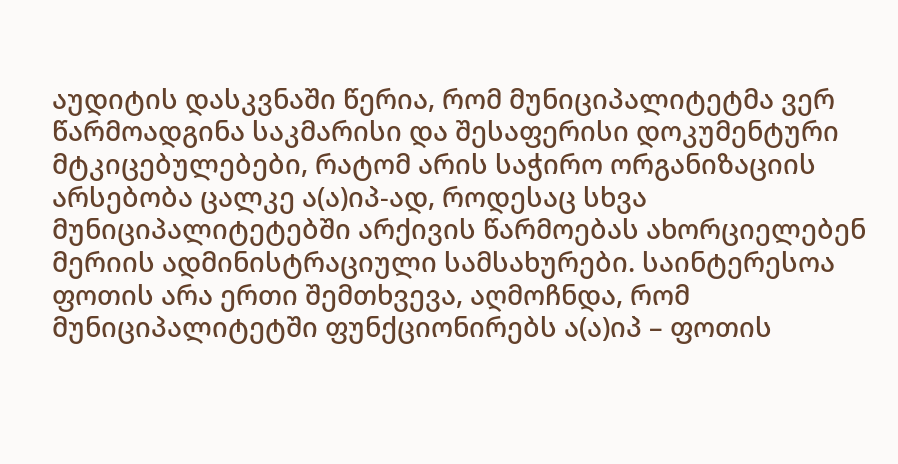აუდიტის დასკვნაში წერია, რომ მუნიციპალიტეტმა ვერ წარმოადგინა საკმარისი და შესაფერისი დოკუმენტური მტკიცებულებები, რატომ არის საჭირო ორგანიზაციის არსებობა ცალკე ა(ა)იპ-ად, როდესაც სხვა მუნიციპალიტეტებში არქივის წარმოებას ახორციელებენ მერიის ადმინისტრაციული სამსახურები. საინტერესოა ფოთის არა ერთი შემთხვევა, აღმოჩნდა, რომ მუნიციპალიტეტში ფუნქციონირებს ა(ა)იპ – ფოთის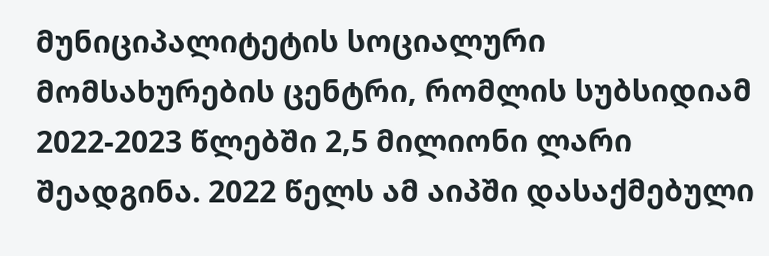მუნიციპალიტეტის სოციალური მომსახურების ცენტრი, რომლის სუბსიდიამ 2022-2023 წლებში 2,5 მილიონი ლარი შეადგინა. 2022 წელს ამ აიპში დასაქმებული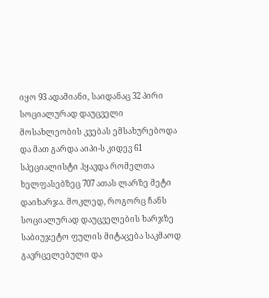იყო 93 ადამიანი, საიდანაც 32 პირი სოციალურად დაუცველი მოსახლეობის კვებას ემსახურებოდა და მათ გარდა აიპი-ს კიდევ 61 სპეციალისტი ჰყავდა რომელთა ხელფასებზეც 707 ათას ლარზე მეტი დაიხარჯა. მოკლედ, როგორც ჩანს სოციალურად დაუცველების ხარჯზე საბიუჯეტო ფულის მიტაცება საკმაოდ გავრცელებული და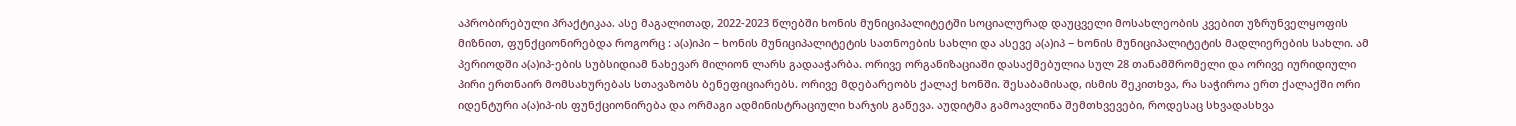აპრობირებული პრაქტიკაა. ასე მაგალითად, 2022-2023 წლებში ხონის მუნიციპალიტეტში სოციალურად დაუცველი მოსახლეობის კვებით უზრუნველყოფის მიზნით, ფუნქციონირებდა როგორც : ა(ა)იპი − ხონის მუნიციპალიტეტის სათნოების სახლი და ასევე ა(ა)იპ − ხონის მუნიციპალიტეტის მადლიერების სახლი. ამ პერიოდში ა(ა)იპ-ების სუბსიდიამ ნახევარ მილიონ ლარს გადააჭარბა. ორივე ორგანიზაციაში დასაქმებულია სულ 28 თანამშრომელი და ორივე იურიდიული პირი ერთნაირ მომსახურებას სთავაზობს ბენეფიციარებს. ორივე მდებარეობს ქალაქ ხონში. შესაბამისად, ისმის შეკითხვა, რა საჭიროა ერთ ქალაქში ორი იდენტური ა(ა)იპ-ის ფუნქციონირება და ორმაგი ადმინისტრაციული ხარჯის გაწევა. აუდიტმა გამოავლინა შემთხვევები, როდესაც სხვადასხვა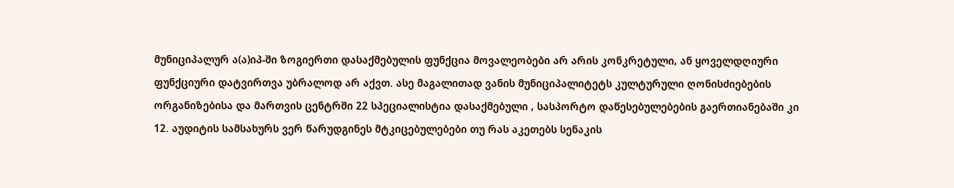მუნიციპალურ ა(ა)იპ-ში ზოგიერთი დასაქმებულის ფუნქცია მოვალეობები არ არის კონკრეტული, ან ყოველდღიური ფუნქციური დატვირთვა უბრალოდ არ აქვთ. ასე მაგალითად ვანის მუნიციპალიტეტს კულტურული ღონისძიებების ორგანიზებისა და მართვის ცენტრში 22 სპეციალისტია დასაქმებული , სასპორტო დაწესებულებების გაერთიანებაში კი 12. აუდიტის სამსახურს ვერ წარუდგინეს მტკიცებულებები თუ რას აკეთებს სენაკის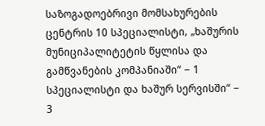საზოგადოებრივი მომსახურების ცენტრის 10 სპეციალისტი, „ხაშურის მუნიციპალიტეტის წყლისა და გამწვანების კომპანიაში“ − 1 სპეციალისტი და ხაშურ სერვისში“ − 3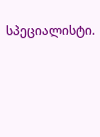სპეციალისტი.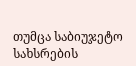თუმცა საბიუჯეტო სახსრების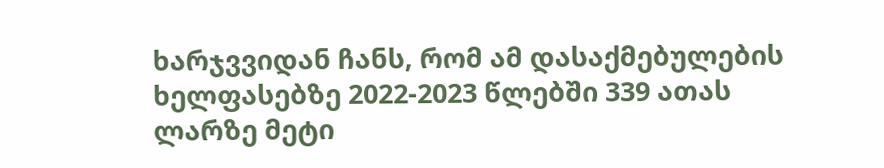ხარჯვვიდან ჩანს, რომ ამ დასაქმებულების ხელფასებზე 2022-2023 წლებში 339 ათას ლარზე მეტი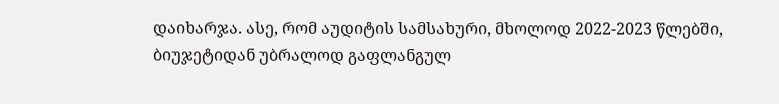დაიხარჯა. ასე, რომ აუდიტის სამსახური, მხოლოდ 2022-2023 წლებში, ბიუჯეტიდან უბრალოდ გაფლანგულ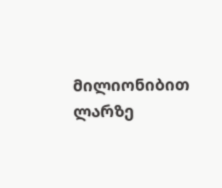მილიონიბით ლარზე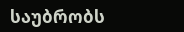საუბრობს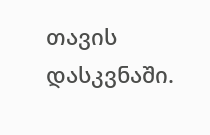თავის დასკვნაში.